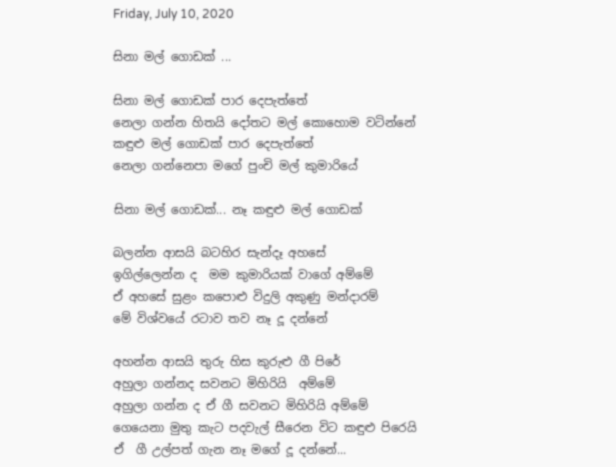Friday, July 10, 2020

සිනා මල් ගොඩක් ...

සිනා මල් ගොඩක් පාර දෙපැත්තේ
නෙලා ගන්න හිතයි දෝතට මල් කොහොම වටින්නේ
කඳුළු මල් ගොඩක් පාර දෙපැත්තේ
නෙලා ගන්නෙපා මගේ පුංචි මල් කුමාරියේ

සිනා මල් ගොඩක්... නෑ කඳුළු මල් ගොඩක්

බලන්න ආසයි බටහිර සැන්දෑ අහසේ
ඉගිල්ලෙන්න ද  මම කුමාරියක් වාගේ අම්මේ
ඒ අහසේ සුළං කපොළු විදුලි අකුණු මන්දාරම්
මේ විශ්වයේ රටාව තව නෑ දූ දන්නේ

අහන්න ආසයි තුරු හිස කුරුළු ගී පිරේ
අහුලා ගන්නද සවනට මිහිරියි  අම්මේ
අහුලා ගන්න ද ඒ ගී සවනට මිහිරියි අම්මේ
ගෙයෙනා මුතු කැට පදවැල් සීරෙන විට කඳුළු පිරෙයි
ඒ  ගී උල්පත් ගැන නෑ මගේ දූ දන්නේ...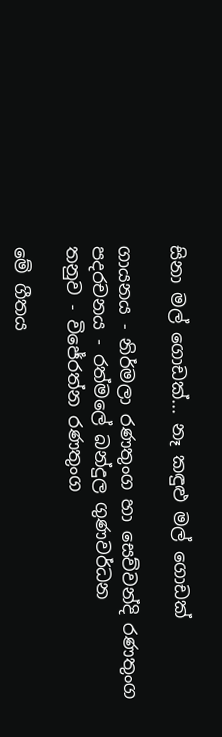සිනා මල් ගොඩක්... නෑ කඳුළු මල් ගොඩක්

ගායනය - නිර්මලා රණතුංග හා සෙව්වන්දි රණතුංග
පදරචනය - රත්මලේ බන්දුල ගුණවර්ධන
තනුව - විජේරත්න රණතුංග

මේ ගීතය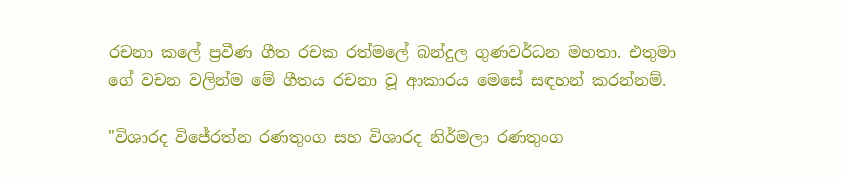රචනා කලේ ප්‍රවීණ ගීත රචක රත්මලේ බන්දුල ගුණවර්ධන මහතා. එතුමා ගේ වචන වලින්ම මේ ගීතය රචනා වූ ආකාරය මෙසේ සඳහන් කරන්නම්.

"විශාරද විජේරත්න රණතුංග සහ විශාරද නිර්මලා රණතුංග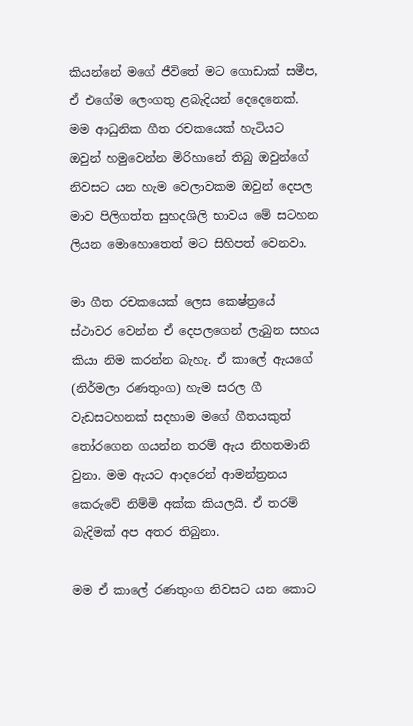කියන්නේ මගේ ජීවිතේ මට ගොඩාක් සමීප, ඒ එගේම ලෙංගතු ළබැදියන් දෙදෙනෙක්. මම ආධුනික ගීත රචකයෙක් හැටියට ඔවුන් හමුවෙන්න මිරිහානේ තිබු ඔවුන්ගේ නිවසට යන හැම වෙලාවකම ඔවුන් දෙපල මාව පිලිගත්ත සුහදශිලි භාවය මේ සටහන ලියන මොහොතෙත් මට සිහිපත් වෙනවා.

මා ගීත රචකයෙක් ලෙස කෙෂ්ත්‍රයේ ස්ථාවර වෙන්න ඒ දෙපලගෙන් ලැබුන සහය කියා නිම කරන්න බැහැ. ඒ කාලේ ඇයගේ (නිර්මලා රණතුංග) හැම සරල ගී වැඩසටහනක් සදහාම මගේ ගීතයකුත් තෝරගෙන ගයන්න තරම් ඇය නිහතමානි වුනා. මම ඇයට ආදරෙන් ආමන්ත්‍රනය කෙරුවේ නිම්මි අක්ක කියලයි. ඒ තරම් බැදිමක් අප අතර තිබුනා.

මම ඒ කාලේ රණතුංග නිවසට යන කොට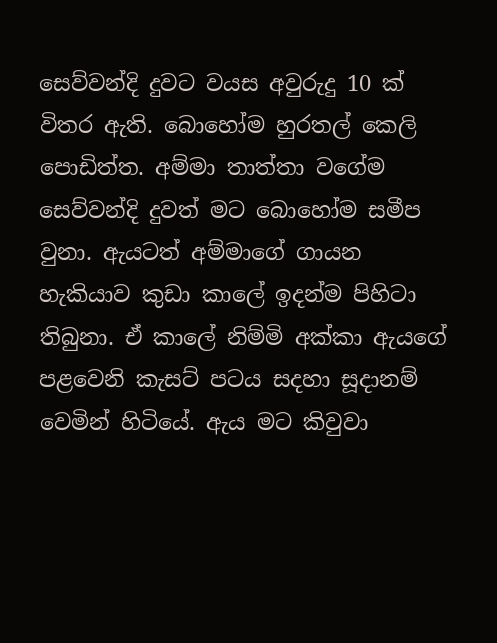සෙව්වන්දි දුවට වයස අවුරුදු 10 ක් විතර ඇති. බොහෝම හුරතල් කෙලි පොඩිත්ත. අම්මා තාත්තා වගේම සෙව්වන්දි දුවත් මට බොහෝම සමීප වුනා. ඇයටත් අම්මාගේ ගායන හැකියාව කුඩා කාලේ ඉදන්ම පිහිටා තිබුනා. ඒ කාලේ නිම්මි අක්කා ඇයගේ පළවෙනි කැසට් පටය සදහා සූදානම් වෙමින් හිටියේ. ඇය මට කිවුවා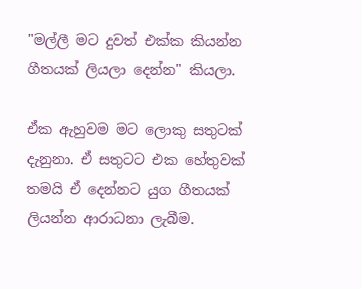"මල්ලී මට දුවත් එක්ක කියන්න ගීතයක් ලියලා දෙන්න" කියලා.

ඒක ඇහුවම මට ලොකු සතුටක් දැනුනා. ඒ සතුටට එක හේතුවක් තමයි ඒ දෙන්නට යුග ගීතයක් ලියන්න ආරාධනා ලැබීම.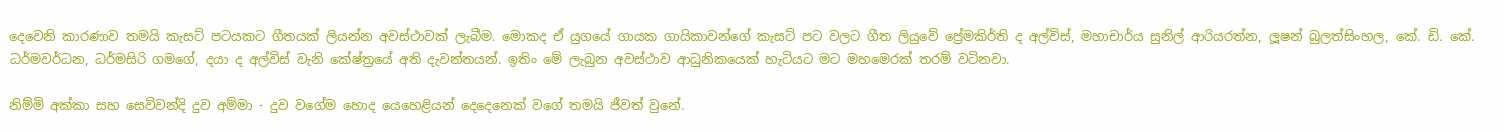දෙවෙනි කාරණාව තමයි කැසට් පටයකට ගීතයක් ලියන්න අවස්ථාවක් ලැබීම. මොකද ඒ යුගයේ ගායක ගායිකාවන්ගේ කැසට් පට වලට ගීත ලියුවේ ප්‍රේමකිර්ති ද අල්විස්, මහාචාර්ය සුනිල් ආරියරත්න, ලූෂන් බුලත්සිංහල, කේ. ඩි. කේ. ධර්මවර්ධන, ධර්මසිරි ගමගේ, දයා ද අල්විස් වැනි කේෂ්ත්‍රයේ අති දැවන්තයන්. ඉතිං මේ ලැබුන අවස්ථාව ආධුනිකයෙක් හැටියට මට මහමෙරක් තරම් වටිනවා.

නිම්මි අක්කා සහ සෙව්වන්දි දුව අම්මා - දුව වගේම හොද යෙහෙළියන් දෙදෙනෙක් වගේ තමයි ජීවත් වුනේ.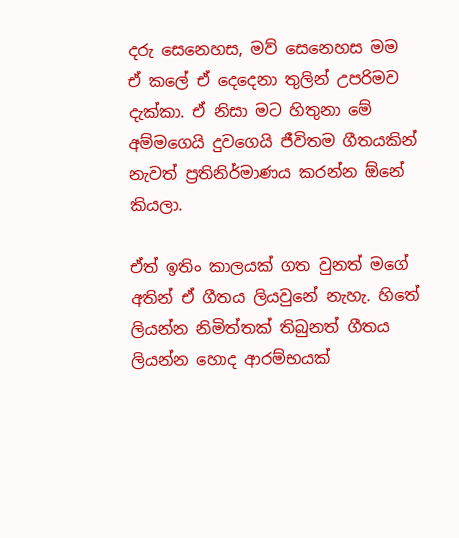දරු සෙනෙහස, මව් සෙනෙහස මම ඒ කලේ ඒ දෙදෙනා තුලින් උපරිමව දැක්කා. ඒ නිසා මට හිතුනා මේ අම්මගෙයි දුවගෙයි ජීවිතම ගීතයකින් නැවත් ප්‍රතිනිර්මාණය කරන්න ඕනේ කියලා.

ඒත් ඉතිං කාලයක් ගත වුනත් මගේ අතින් ඒ ගීතය ලියවුනේ නැහැ. හිතේ ලියන්න නිමිත්තක් තිබුනත් ගීතය ලියන්න හොද ආරම්භයක්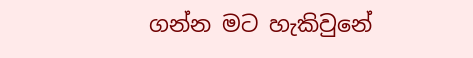ගන්න මට හැකිවුනේ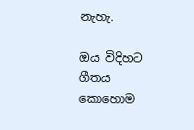නැහැ.

ඔය විදිහට ගීතය කොහොම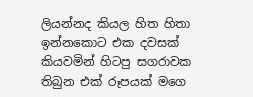ලියන්නද කියල හිත හිතා ඉන්නකොට එක දවසක් කියවමින් හිටපු සගරාවක තිබුන එක් රූපයක් මගෙ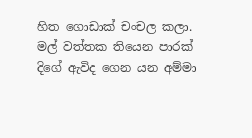හිත ගොඩාක් චංචල කලා. මල් වත්තක තියෙන පාරක් දිගේ ඇවිද ගෙන යන අම්මා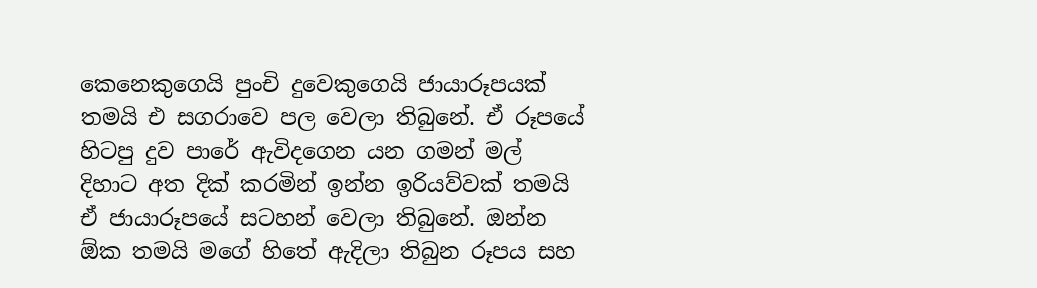කෙනෙකුගෙයි පුංචි දුවෙකුගෙයි ජායාරූපයක් තමයි එ සගරාවෙ පල වෙලා තිබුනේ. ඒ රූපයේ හිටපු දුව පාරේ ඇවිදගෙන යන ගමන් මල් දිහාට අත දික් කරමින් ඉන්න ඉරියව්වක් තමයි ඒ ජායාරූපයේ සටහන් වෙලා තිබුනේ. ඔන්න ඕක තමයි මගේ හිතේ ඇදිලා තිබුන රූපය සහ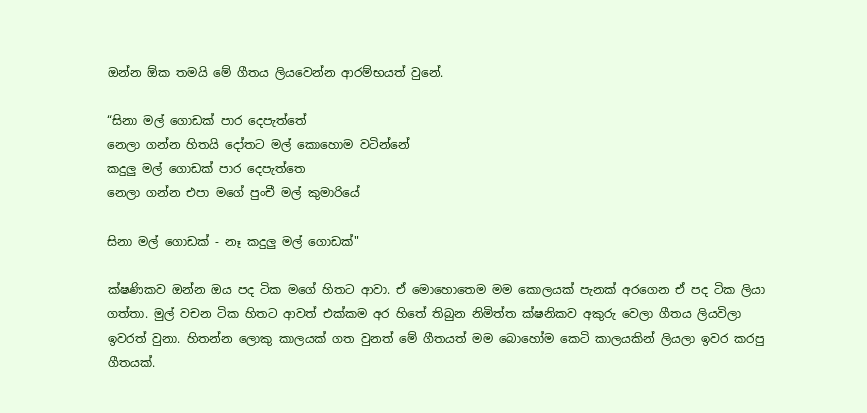ඔන්න ඕක තමයි මේ ගීතය ලියවෙන්න ආරම්භයත් වුනේ.

“සිනා මල් ගොඩක් පාර දෙපැත්තේ
නෙලා ගන්න හිතයි දෝතට මල් කොහොම වටින්නේ
කදුලු මල් ගොඩක් පාර දෙපැත්තෙ
නෙලා ගන්න එපා මගේ පුංචී මල් කුමාරියේ

සිනා මල් ගොඩක් - නෑ කදුලු මල් ගොඩක්"

ක්ෂණිකව ඔන්න ඔය පද ටික මගේ හිතට ආවා. ඒ මොහොතෙම මම කොලයක් පැනක් අරගෙන ඒ පද ටික ලියා ගත්තා. මුල් වචන ටික හිතට ආවත් එක්කම අර හිතේ තිබුන නිමිත්ත ක්ෂනිකව අකුරු වෙලා ගීතය ලියවිලා ඉවරත් වුනා. හිතන්න ලොකු කාලයක් ගත වුනත් මේ ගීතයත් මම බොහෝම කෙටි කාලයකින් ලියලා ඉවර කරපු ගීතයක්.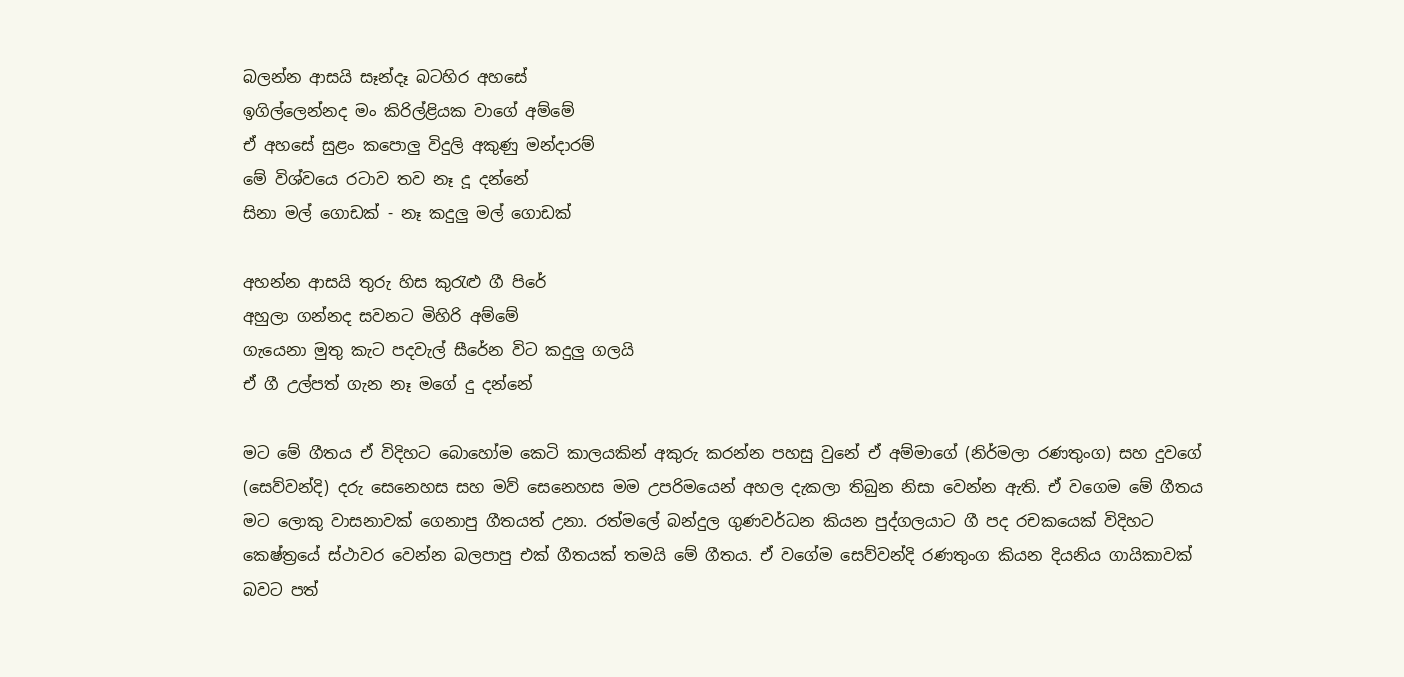බලන්න ආසයි සෑන්දෑ බටහිර අහසේ
ඉගිල්ලෙන්නද මං කිරිල්ළියක වාගේ අම්මේ
ඒ අහසේ සුළං කපොලු විදුලි අකුණු මන්දාරම්
මේ විශ්වයෙ රටාව තව නෑ දූ දන්නේ
සිනා මල් ගොඩක් - නෑ කදුලු මල් ගොඩක්

අහන්න ආසයි තුරු හිස කුරැළු ගී පිරේ
අහුලා ගන්නද සවනට මිහිරි අම්මේ
ගැයෙනා මුතු කැට පදවැල් සීරේන විට කදුලු ගලයි
ඒ ගී උල්පත් ගැන නෑ මගේ දු දන්නේ

මට මේ ගීතය ඒ විදිහට බොහෝම කෙටි කාලයකින් අකුරු කරන්න පහසු වුනේ ඒ අම්මාගේ (නිර්මලා රණතුංග) සහ දුවගේ (සෙව්වන්දි) දරු සෙනෙහස සහ මව් සෙනෙහස මම උපරිමයෙන් අහල දැකලා තිබුන නිසා වෙන්න ඇති. ඒ වගෙම මේ ගීතය මට ලොකු වාසනාවක් ගෙනාපු ගීතයත් උනා. රත්මලේ බන්දුල ගුණවර්ධන කියන පුද්ගලයාට ගී පද රචකයෙක් විදිහට කෙෂ්ත්‍රයේ ස්ථාවර වෙන්න බලපාපු එක් ගීතයක් තමයි මේ ගීතය. ඒ වගේම සෙව්වන්දි රණතුංග කියන දියනිය ගායිකාවක් බවට පත්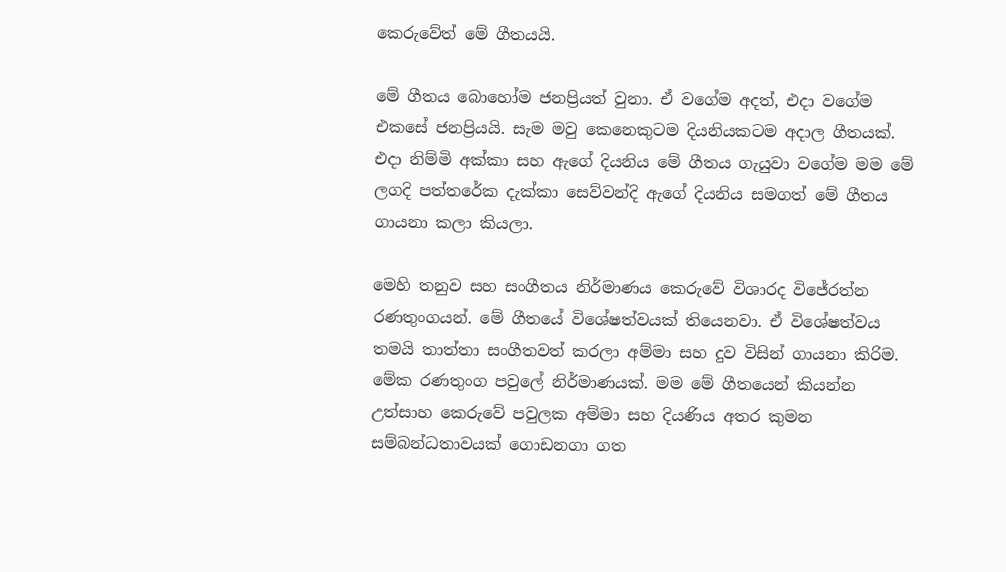කෙරුවේත් මේ ගීතයයි.

මේ ගීතය බොහෝම ජනප්‍රියත් වුනා. ඒ වගේම අදත්, එදා වගේම එකසේ ජනප්‍රියයි. සැම මවු කෙනෙකුටම දියනියකටම අදාල ගීතයක්. එදා නිම්මි අක්කා සහ ඇගේ දියනිය මේ ගීතය ගැයුවා වගේම මම මේ ලගදි පත්තරේක දැක්කා සෙව්වන්දි ඇගේ දියනිය සමගත් මේ ගීතය ගායනා කලා කියලා.

මෙහි තනුව සහ සංගීතය නිර්මාණය කෙරුවේ විශාරද විජේරත්න රණතුංගයන්. මේ ගීතයේ විශේෂත්වයක් තියෙනවා. ඒ විශේෂත්වය තමයි තාත්තා සංගීතවත් කරලා අම්මා සහ දුව විසින් ගායනා කිරිම. මේක රණතුංග පවුලේ නිර්මාණයක්. මම මේ ගීතයෙන් කියන්න උත්සාහ කෙරුවේ පවුලක අම්මා සහ දියණිය අතර කුමන සම්බන්ධතාවයක් ගොඩනගා ගත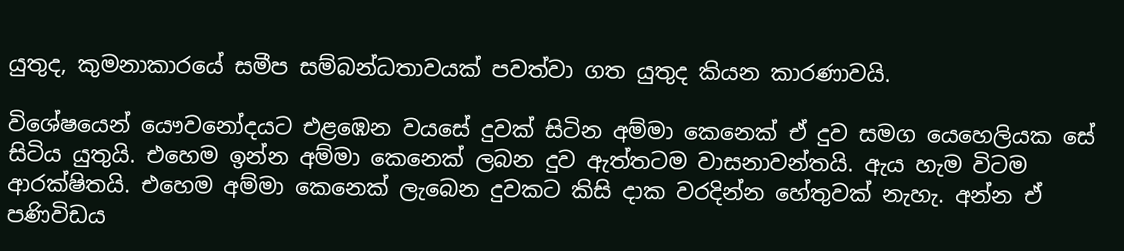යුතුද, කුමනාකාරයේ සමීප සම්බන්ධතාවයක් පවත්වා ගත යුතුද කියන කාරණාවයි.

විශේෂයෙන් යෞවනෝදයට එළඹෙන වයසේ දුවක් සිටින අම්මා කෙනෙක් ඒ දුව සමග යෙහෙලියක සේ සිටිය යුතුයි. එහෙම ඉන්න අම්මා කෙනෙක් ලබන දුව ඇත්තටම වාසනාවන්තයි. ඇය හැම විටම ආරක්ෂිතයි. එහෙම අම්මා කෙනෙක් ලැබෙන දුවකට කිසි දාක වරදින්න හේතුවක් නැහැ. අන්න ඒ පණිවිඩය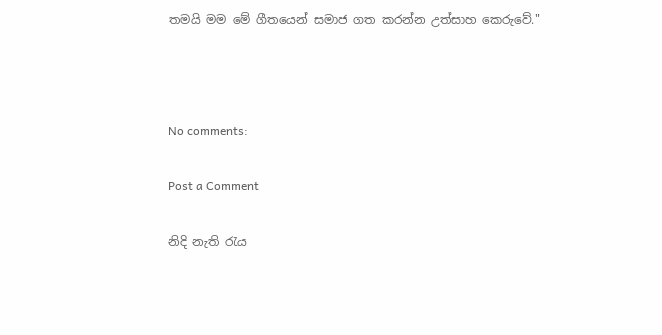තමයි මම මේ ගීතයෙන් සමාජ ගත කරන්න උත්සාහ කෙරුවේ."



No comments:

Post a Comment

නිදි නැති රැය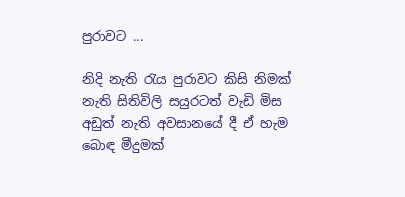පුරාවට ...

නිදි නැති රැය පුරාවට කිසි නිමක් නැති සිතිවිලි සයුරටත් වැඩි මිස අඩුත් නැති අවසානයේ දී ඒ හැම බොඳ මීදුමක්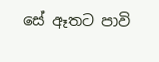සේ ඈතට පාවි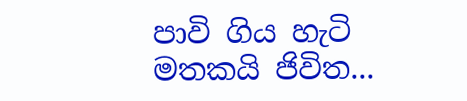පාවි ගිය හැටි මතකයි ජිවිත...